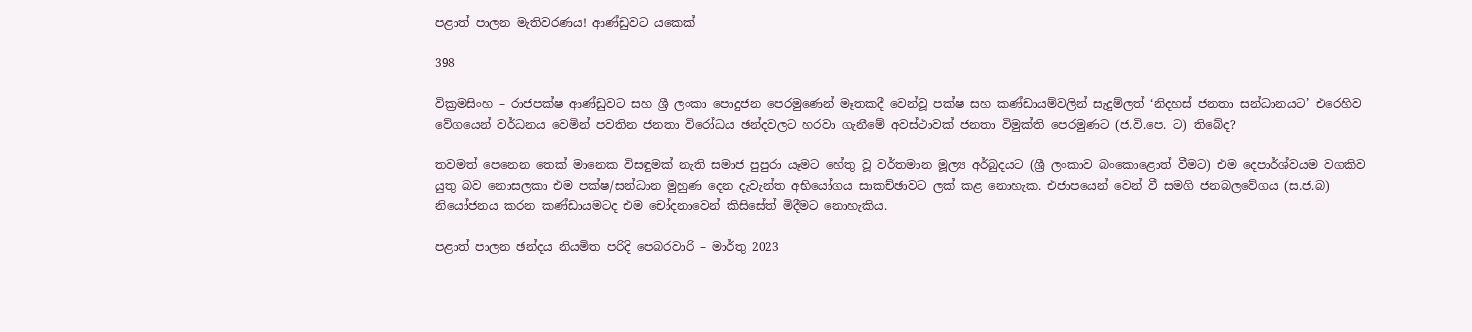පළාත් පාලන මැතිවරණය! ආණ්ඩුවට යකෙක්

398

වික්‍රමසිංහ – රාජපක්ෂ ආණ්ඩුවට සහ ශ්‍රී ලංකා පොදුජන පෙරමුණෙන් මෑතකදී වෙන්වූ පක්ෂ සහ කණ්ඩායම්වලින් සැදුම්ලත් ‘නිදහස් ජනතා සන්ධානයට’ එරෙහිව වේගයෙන් වර්ධනය වෙමින් පවතින ජනතා විරෝධය ඡන්දවලට හරවා ගැනීමේ අවස්ථාවක් ජනතා විමුක්ති පෙරමුණට (ජ.වි.පෙ. ට) තිබේද?

තවමත් පෙනෙන තෙක් මානෙක විසඳුමක් නැති සමාජ පුපුරා යෑමට හේතු වූ වර්තමාන මූල්‍ය අර්බුදයට (ශ්‍රී ලංකාව බංකොළොත් වීමට) එම දෙපාර්ශ්වයම වගකිව යුතු බව නොසලකා එම පක්ෂ/සන්ධාන මුහුණ දෙන දැවැන්ත අභියෝගය සාකච්ඡාවට ලක් කළ නොහැක. එජාපයෙන් වෙන් වී සමගි ජනබලවේගය (ස.ජ.බ) නියෝජනය කරන කණ්ඩායමටද එම චෝදනාවෙන් කිසිසේත් මිදීමට නොහැකිය.

පළාත් පාලන ඡන්දය නියමිත පරිදි පෙබරවාරි – මාර්තු 2023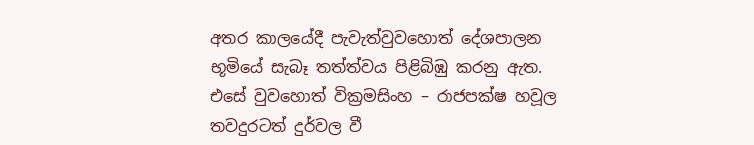අතර කාලයේදී පැවැත්වුවහොත් දේශපාලන භූමියේ සැබෑ තත්ත්වය පිළිබිඹු කරනු ඇත. එසේ වුවහොත් වික්‍රමසිංහ – රාජපක්ෂ හවූල තවදුරටත් දුර්වල වී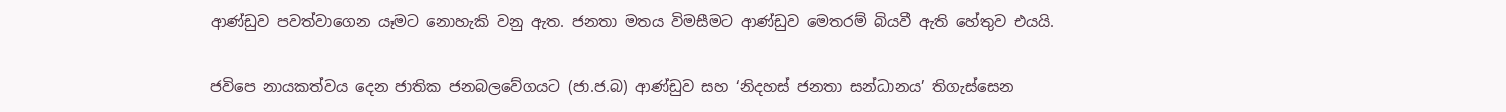ආණ්ඩුව පවත්වාගෙන යෑමට නොහැකි වනු ඇත. ජනතා මතය විමසීමට ආණ්ඩුව මෙතරම් බියවී ඇති හේතුව එයයි.

ජවිපෙ නායකත්වය දෙන ජාතික ජනබලවේගයට (ජා.ජ.බ) ආණ්ඩුව සහ ‘නිදහස් ජනතා සන්ධානය’ තිගැස්සෙන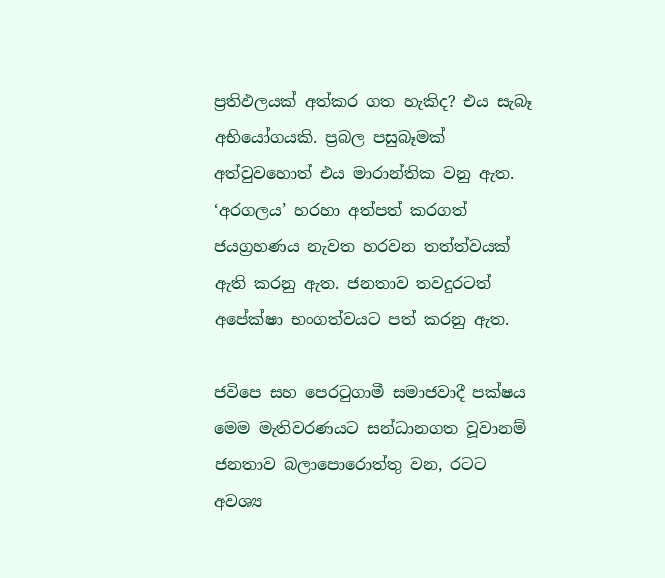ප්‍රතිඵලයක් අත්කර ගත හැකිද? එය සැබෑ අභියෝගයකි. ප්‍රබල පසුබෑමක් අත්වුවහොත් එය මාරාන්තික වනු ඇත. ‘අරගලය’ හරහා අත්පත් කරගත් ජයග්‍රහණය නැවත හරවන තත්ත්වයක් ඇති කරනු ඇත. ජනතාව තවදුරටත් අපේක්ෂා භංගත්වයට පත් කරනු ඇත.

ජවිපෙ සහ පෙරටුගාමී සමාජවාදී පක්ෂය මෙම මැතිවරණයට සන්ධානගත වූවානම් ජනතාව බලාපොරොත්තු වන, රටට අවශ්‍ය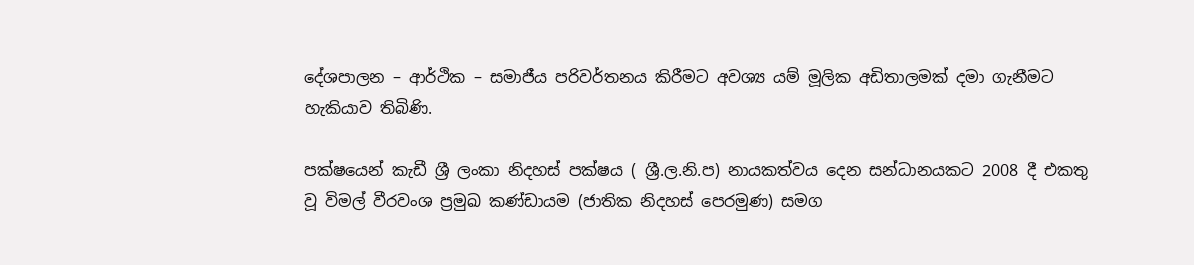දේශපාලන – ආර්ථික – සමාජීය පරිවර්තනය කිරීමට අවශ්‍ය යම් මූලික අඩිතාලමක් දමා ගැනීමට හැකියාව තිබිණි.

පක්ෂයෙන් කැඩී ශ්‍රී ලංකා නිදහස් පක්ෂය ( ශ්‍රී.ල.නි.ප) නායකත්වය දෙන සන්ධානයකට 2008 දී එකතු වූ විමල් වීරවංශ ප්‍රමුඛ කණ්ඩායම (ජාතික නිදහස් පෙරමුණ) සමග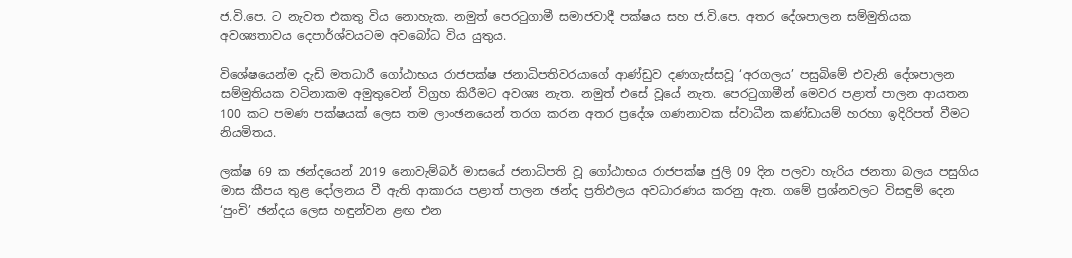ජ.වි.පෙ. ට නැවත එකතු විය නොහැක. නමුත් පෙරටුගාමී සමාජවාදී පක්ෂය සහ ජ.වි.පෙ. අතර දේශපාලන සම්මුතියක අවශ්‍යතාවය දෙපාර්ශ්වයටම අවබෝධ විය යුතුය.

විශේෂයෙන්ම දැඩි මතධාරී ගෝඨාභය රාජපක්ෂ ජනාධිපතිවරයාගේ ආණ්ඩුව දණගැස්සවූ ‘අරගලය’ පසුබිමේ එවැනි දේශපාලන සම්මුතියක වටිනාකම අමුතුවෙන් විග්‍රහ කිරීමට අවශ්‍ය නැත. නමුත් එසේ වූයේ නැත. පෙරටුගාමීන් මෙවර පළාත් පාලන ආයතන 100 කට පමණ පක්ෂයක් ලෙස තම ලාංඡනයෙන් තරග කරන අතර ප්‍රදේශ ගණනාවක ස්වාධීන කණ්ඩායම් හරහා ඉදිරිපත් වීමට නියමිතය.

ලක්ෂ 69 ක ඡන්දයෙන් 2019 නොවැම්බර් මාසයේ ජනාධිපති වූ ගෝඨාභය රාජපක්ෂ ජුලි 09 දින පලවා හැරිය ජනතා බලය පසුගිය මාස කීපය තුළ දෝලනය වී ඇති ආකාරය පළාත් පාලන ඡන්ද ප්‍රතිඵලය අවධාරණය කරනු ඇත. ගමේ ප්‍රශ්නවලට විසඳුම් දෙන ‘පුංචි’ ඡන්දය ලෙස හඳුන්වන ළඟ එන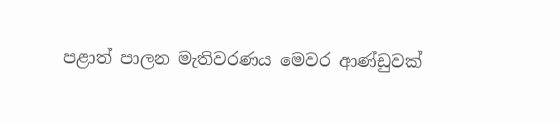පළාත් පාලන මැතිවරණය මෙවර ආණ්ඩුවක්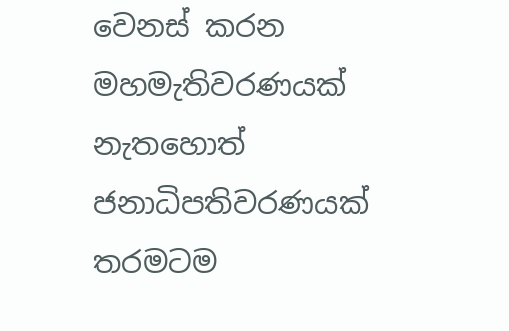වෙනස් කරන මහමැතිවරණයක් නැතහොත් ජනාධිපතිවරණයක් තරමටම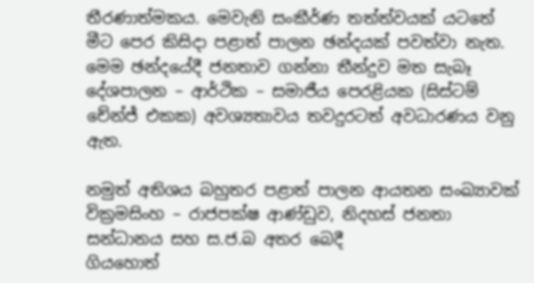තීරණාත්මකය. මෙවැනි සංකීර්ණ තත්ත්වයක් යටතේ මීට පෙර කිසිදා පළාත් පාලන ඡන්දයක් පවත්වා නැත. මෙම ඡන්දයේදී ජනතාව ගන්නා තීන්දුව මත සැබෑ දේශපාලන – ආර්ථික – සමාජීය පෙරළියක (සිස්ටම් චේන්ජ් එකක) අවශ්‍යතාවය තවදුරටත් අවධාරණය වනු ඇත.

නමුත් අතිශය බහුතර පළාත් පාලන ආයතන සංඛ්‍යාවක් වික්‍රමසිංහ – රාජපක්ෂ ආණ්ඩුව, නිදහස් ජනතා සන්ධානය සහ ස.ජ.බ අතර බෙදී
ගියහොත්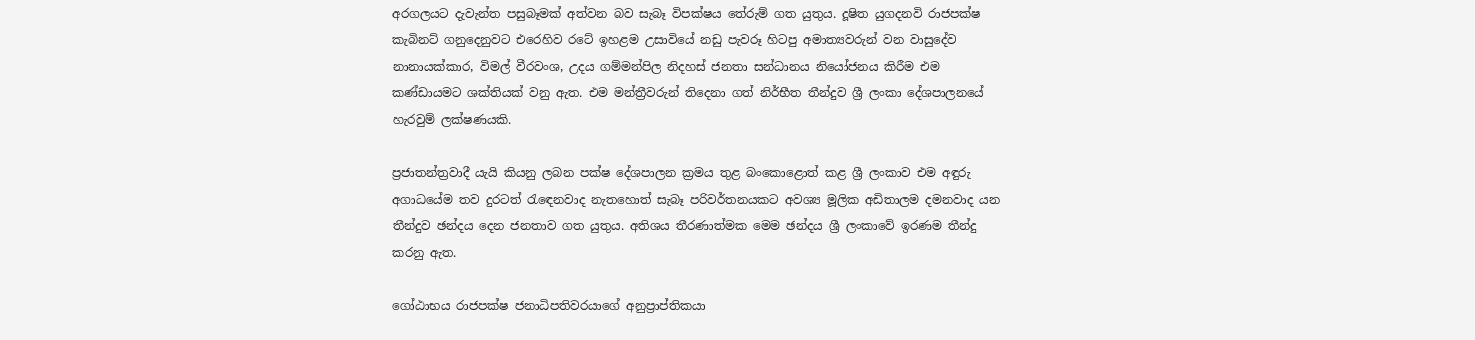අරගලයට දැවැන්ත පසුබෑමක් අත්වන බව සැබෑ විපක්ෂය තේරුම් ගත යුතුය. දූෂිත යුගදනවි රාජපක්ෂ කැබිනට් ගනුදෙනුවට එරෙහිව රටේ ඉහළම උසාවියේ නඩු පැවරූ හිටපු අමාත්‍යවරුන් වන වාසුදේව නානායක්කාර, විමල් වීරවංශ, උදය ගම්මන්පිල නිදහස් ජනතා සන්ධානය නියෝජනය කිරීම එම කණ්ඩායමට ශක්තියක් වනු ඇත. එම මන්ත්‍රීවරුන් තිදෙනා ගත් නිර්භීත තීන්දුව ශ්‍රී ලංකා දේශපාලනයේ හැරවුම් ලක්ෂණයකි.

ප්‍රජාතන්ත්‍රවාදී යැයි කියනු ලබන පක්ෂ දේශපාලන ක්‍රමය තුළ බංකොළොත් කළ ශ්‍රී ලංකාව එම අඳුරු අගාධයේම තව දුරටත් රැඳෙනවාද නැතහොත් සැබෑ පරිවර්තනයකට අවශ්‍ය මූලික අඩිතාලම දමනවාද යන තීන්දුව ඡන්දය දෙන ජනතාව ගත යුතුය. අතිශය තීරණාත්මක මෙම ඡන්දය ශ්‍රී ලංකාවේ ඉරණම තීන්දු කරනු ඇත.

ගෝඨාභය රාජපක්ෂ ජනාධිපතිවරයාගේ අනුප්‍රාප්තිකයා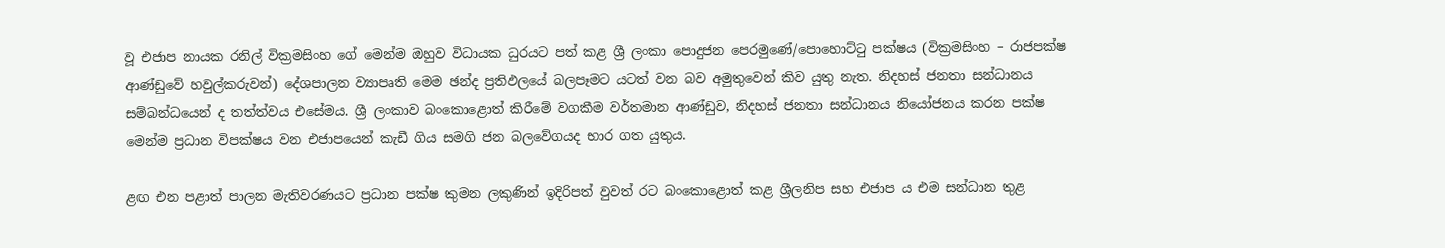වූ එජාප නායක රනිල් වික්‍රමසිංහ ගේ මෙන්ම ඔහුව විධායක ධුරයට පත් කළ ශ්‍රී ලංකා පොදුජන පෙරමුණේ/පොහොට්ටු පක්ෂය (වික්‍රමසිංහ – රාජපක්ෂ ආණ්ඩුවේ හවුල්කරුවන්) දේශපාලන ව්‍යාපෘති මෙම ඡන්ද ප්‍රතිඵලයේ බලපෑමට යටත් වන බව අමුතුවෙන් කිව යුතු නැත. නිදහස් ජනතා සන්ධානය සම්බන්ධයෙන් ද තත්ත්වය එසේමය. ශ්‍රී ලංකාව බංකොළොත් කිරීමේ වගකීම වර්තමාන ආණ්ඩුව, නිදහස් ජනතා සන්ධානය නියෝජනය කරන පක්ෂ මෙන්ම ප්‍රධාන විපක්ෂය වන එජාපයෙන් කැඩී ගිය සමගි ජන බලවේගයද භාර ගත යුතුය.

ළඟ එන පළාත් පාලන මැතිවරණයට ප්‍රධාන පක්ෂ කුමන ලකුණින් ඉදිරිපත් වුවත් රට බංකොළොත් කළ ශ්‍රීලනිප සහ එජාප ය එම සන්ධාන තුළ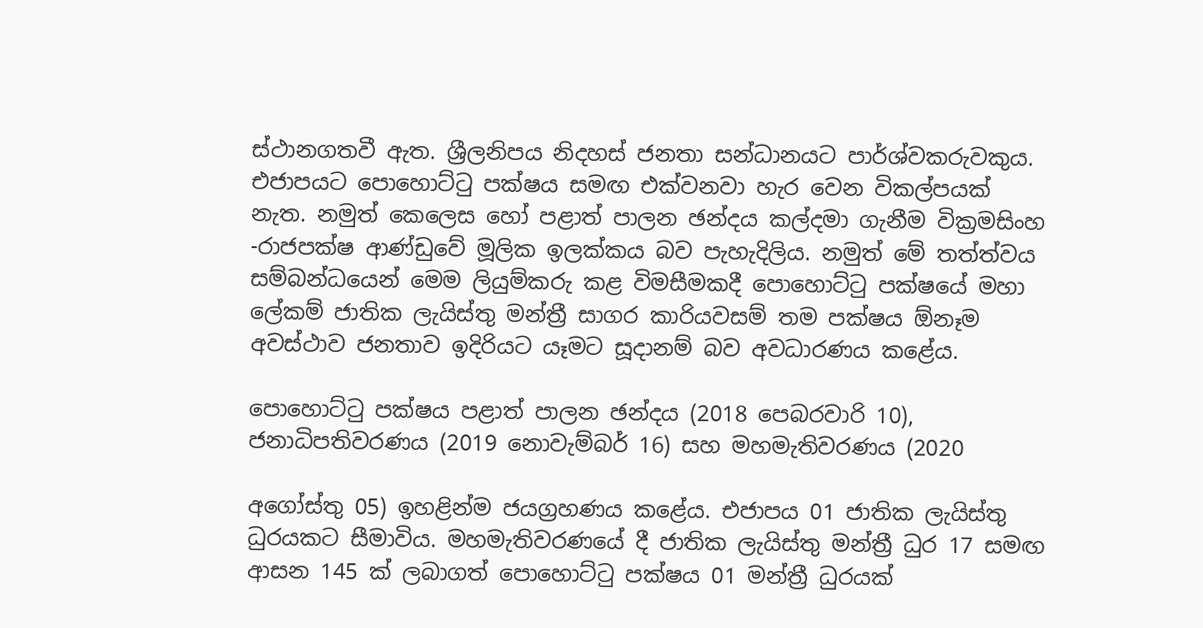ස්ථානගතවී ඇත. ශ්‍රීලනිපය නිදහස් ජනතා සන්ධානයට පාර්ශ්වකරුවකුය. එජාපයට පොහොට්ටු පක්ෂය සමඟ එක්වනවා හැර වෙන විකල්පයක් නැත. නමුත් කෙලෙස හෝ පළාත් පාලන ඡන්දය කල්දමා ගැනීම වික්‍රමසිංහ -රාජපක්ෂ ආණ්ඩුවේ මූලික ඉලක්කය බව පැහැදිලිය. නමුත් මේ තත්ත්වය සම්බන්ධයෙන් මෙම ලියුම්කරු කළ විමසීමකදී පොහොට්ටු පක්ෂයේ මහා ලේකම් ජාතික ලැයිස්තු මන්ත්‍රී සාගර කාරියවසම් තම පක්ෂය ඕනෑම අවස්ථාව ජනතාව ඉදිරියට යෑමට සූදානම් බව අවධාරණය කළේය.

පොහොට්ටු පක්ෂය පළාත් පාලන ඡන්දය (2018 පෙබරවාරි 10), ජනාධිපතිවරණය (2019 නොවැම්බර් 16) සහ මහමැතිවරණය (2020

අගෝස්තු 05) ඉහළින්ම ජයග්‍රහණය කළේය. එජාපය 01 ජාතික ලැයිස්තු ධුරයකට සීමාවිය. මහමැතිවරණයේ දී ජාතික ලැයිස්තු මන්ත්‍රී ධුර 17 සමඟ ආසන 145 ක් ලබාගත් පොහොට්ටු පක්ෂය 01 මන්ත්‍රී ධුරයක්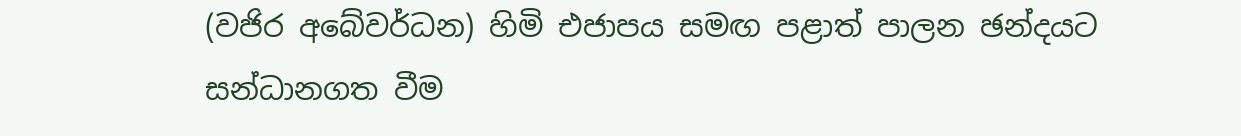(වජිර අබේවර්ධන) හිමි එජාපය සමඟ පළාත් පාලන ඡන්දයට සන්ධානගත වීම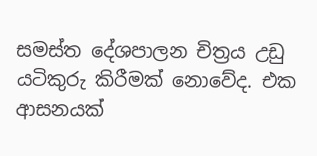සමස්ත දේශපාලන චිත්‍රය උඩු යටිකුරු කිරීමක් නොවේද. එක ආසනයක්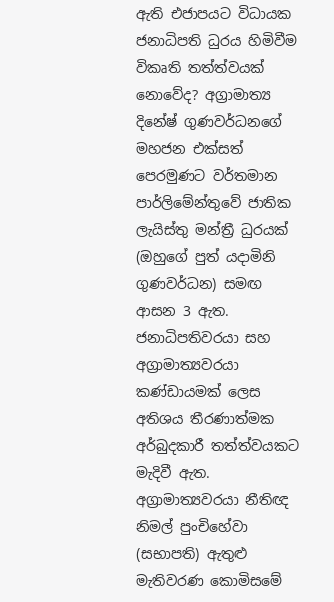ඇති එජාපයට විධායක ජනාධිපති ධුරය හිමිවීම විකෘති තත්ත්වයක් නොවේද? අග්‍රාමාත්‍ය දිනේෂ් ගුණවර්ධනගේ මහජන එක්සත් පෙරමුණට වර්තමාන පාර්ලිමේන්තුවේ ජාතික ලැයිස්තු මන්ත්‍රී ධුරයක් (ඔහුගේ පුත් යදාමිනි ගුණවර්ධන) සමඟ ආසන 3 ඇත. ජනාධිපතිවරයා සහ අග්‍රාමාත්‍යවරයා කණ්ඩායමක් ලෙස අතිශය තීරණාත්මක අර්බුදකාරී තත්ත්වයකට මැදිවී ඇත. අග්‍රාමාත්‍යවරයා නීතිඥ නිමල් පුංචිහේවා (සභාපති) ඇතුළු මැතිවරණ කොමිසමේ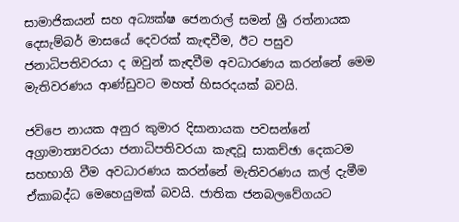සාමාජිකයන් සහ අධ්‍යක්ෂ ජෙනරාල් සමන් ශ්‍රී රත්නායක දෙසැම්බර් මාසයේ දෙවරක් කැඳවීම, ඊට පසුව ජනාධිපතිවරයා ද ඔවුන් කැඳවීම අවධාරණය කරන්නේ මෙම මැතිවරණය ආණ්ඩුවට මහත් හිසරදයක් බවයි.

ජවිපෙ නායක අනුර කුමාර දිසානායක පවසන්නේ අග්‍රාමාත්‍යවරයා ජනාධිපතිවරයා කැඳවූ සාකච්ඡා දෙකටම සහභාගි වීම අවධාරණය කරන්නේ මැතිවරණය කල් දැමීම ඒකාබද්ධ මෙහෙයුමක් බවයි. ජාතික ජනබලවේගයට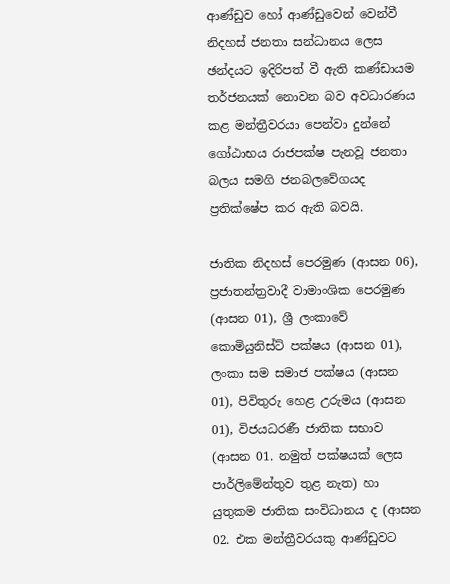ආණ්ඩුව හෝ ආණ්ඩුවෙන් වෙන්වී නිදහස් ජනතා සන්ධානය ලෙස ඡන්දයට ඉදිරිපත් වී ඇති කණ්ඩායම තර්ජනයක් නොවන බව අවධාරණය කළ මන්ත්‍රීවරයා පෙන්වා දුන්නේ ගෝඨාභය රාජපක්ෂ පැනවූ ජනතා බලය සමගි ජනබලවේගයද ප්‍රතික්ෂේප කර ඇති බවයි.

ජාතික නිදහස් පෙරමුණ (ආසන 06), ප්‍රජාතන්ත්‍රවාදී වාමාංශික පෙරමුණ (ආසන 01), ශ්‍රී ලංකාවේ කොමියුනිස්ට් පක්ෂය (ආසන 01), ලංකා සම සමාජ පක්ෂය (ආසන 01), පිවිතුරු හෙළ උරුමය (ආසන 01), විජයධරණී ජාතික සභාව (ආසන 01. නමුත් පක්ෂයක් ලෙස පාර්ලිමේන්තුව තුළ නැත) හා යුතුකම ජාතික සංවිධානය ද (ආසන 02. එක මන්ත්‍රීවරයකු ආණ්ඩුවට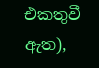එකතුවී ඇත),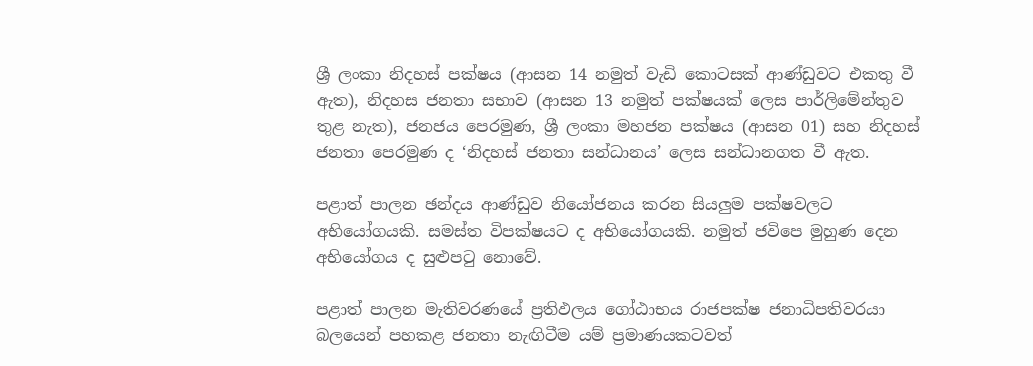ශ්‍රී ලංකා නිදහස් පක්ෂය (ආසන 14 නමුත් වැඩි කොටසක් ආණ්ඩුවට එකතු වී ඇත), නිදහස ජනතා සභාව (ආසන 13 නමුත් පක්ෂයක් ලෙස පාර්ලිමේන්තුව තුළ නැත), ජනජය පෙරමුණ, ශ්‍රී ලංකා මහජන පක්ෂය (ආසන 01) සහ නිදහස් ජනතා පෙරමුණ ද ‘නිදහස් ජනතා සන්ධානය’ ලෙස සන්ධානගත වී ඇත.

පළාත් පාලන ඡන්දය ආණ්ඩුව නියෝජනය කරන සියලුම පක්ෂවලට අභියෝගයකි. සමස්ත විපක්ෂයට ද අභියෝගයකි. නමුත් ජවිපෙ මුහුණ දෙන අභියෝගය ද සුළුපටු නොවේ.

පළාත් පාලන මැතිවරණයේ ප්‍රතිඵලය ගෝඨාභය රාජපක්ෂ ජනාධිපතිවරයා බලයෙන් පහකළ ජනතා නැඟිටීම යම් ප්‍රමාණයකටවත්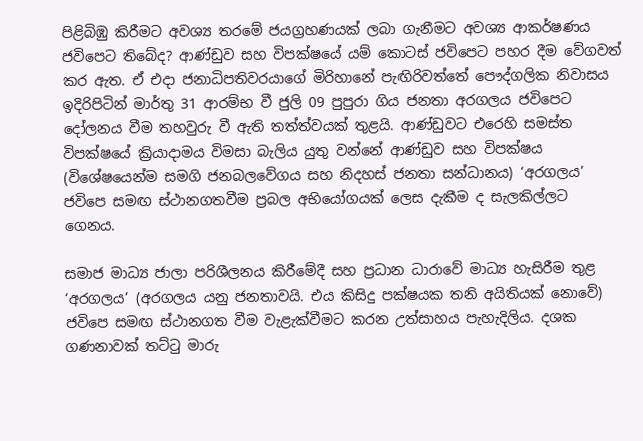පිළිබිඹු කිරීමට අවශ්‍ය තරමේ ජයග්‍රහණයක් ලබා ගැනීමට අවශ්‍ය ආකර්ෂණය ජවිපෙට තිබේද? ආණ්ඩුව සහ විපක්ෂයේ යම් කොටස් ජවිපෙට පහර දීම වේගවත් කර ඇත. ඒ එදා ජනාධිපතිවරයාගේ මිරිහානේ පැඟිරිවත්තේ පෞද්ගලික නිවාසය ඉදිරිපිටින් මාර්තු 31 ආරම්භ වී ජුලි 09 පුපුරා ගිය ජනතා අරගලය ජවිපෙට දෝලනය වීම තහවුරු වී ඇති තත්ත්වයක් තුළයි. ආණ්ඩුවට එරෙහි සමස්ත විපක්ෂයේ ක්‍රියාදාමය විමසා බැලිය යුතු වන්නේ ආණ්ඩුව සහ විපක්ෂය (විශේෂයෙන්ම සමගි ජනබලවේගය සහ නිදහස් ජනතා සන්ධානය) ‘අරගලය’ ජවිපෙ සමඟ ස්ථානගතවීම ප්‍රබල අභියෝගයක් ලෙස දැකීම ද සැලකිල්ලට ගෙනය.

සමාජ මාධ්‍ය ජාලා පරිශීලනය කිරීමේදී සහ ප්‍රධාන ධාරාවේ මාධ්‍ය හැසිරීම තුළ ‘අරගලය’ (අරගලය යනු ජනතාවයි. එය කිසිදු පක්ෂයක තනි අයිතියක් නොවේ) ජවිපෙ සමඟ ස්ථානගත වීම වැළැක්වීමට කරන උත්සාහය පැහැදිලිය. දශක ගණනාවක් තට්ටු මාරු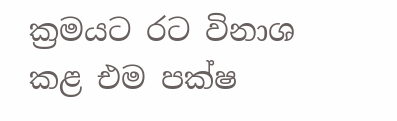ක්‍රමයට රට විනාශ කළ එම පක්ෂ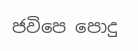ජවිපෙ පොදු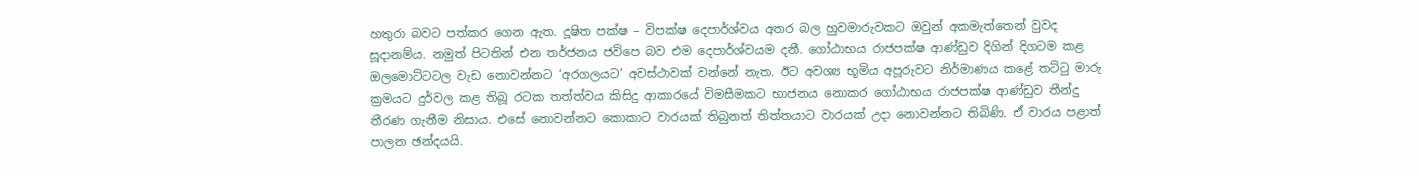හතුරා බවට පත්කර ගෙන ඇත. දූෂිත පක්ෂ – විපක්ෂ දෙපාර්ශ්වය අතර බල හුවමාරුවකට ඔවුන් අකමැත්තෙන් වුවද සූදානම්ය. නමුත් පිටතින් එන තර්ජනය ජවිපෙ බව එම දෙපාර්ශ්වයම දනී. ගෝඨාභය රාජපක්ෂ ආණ්ඩුව දිගින් දිගටම කළ ඔලමොට්ටටල වැඩ නොවන්නට ‘අරගලයට’ අවස්ථාවක් වන්නේ නැත. ඊට අවශ්‍ය භූමිය අපූරුවට නිර්මාණය කළේ තට්ටු මාරු ක්‍රමයට දුර්වල කළ තිබූ රටක තත්ත්වය කිසිදු ආකාරයේ විමසීමකට භාජනය නොකර ගෝඨාභය රාජපක්ෂ ආණ්ඩුව තීන්දු තීරණ ගැනීම නිසාය. එසේ නොවන්නට කොකාට වාරයක් තිබුනත් තිත්තයාට වාරයක් උදා නොවන්නට තිබිණි. ඒ වාරය පළාත් පාලන ඡන්දයයි.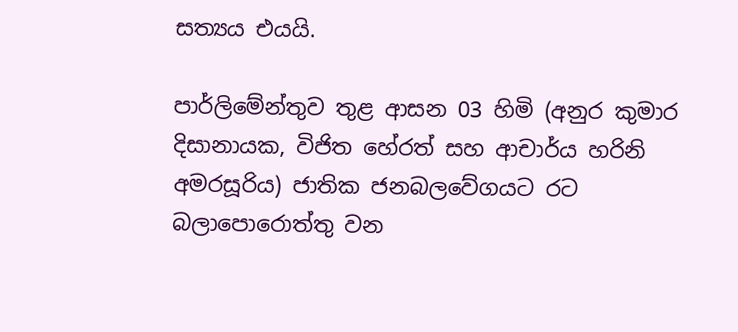සත්‍යය එයයි.

පාර්ලිමේන්තුව තුළ ආසන 03 හිමි (අනුර කුමාර දිසානායක, විජිත හේරත් සහ ආචාර්ය හරිනි අමරසූරිය) ජාතික ජනබලවේගයට රට බලාපොරොත්තු වන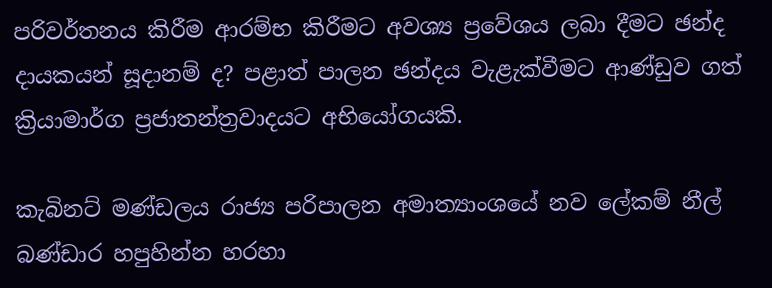පරිවර්තනය කිරීම ආරම්භ කිරීමට අවශ්‍ය ප්‍රවේශය ලබා දීමට ඡන්ද දායකයන් සූදානම් ද? පළාත් පාලන ඡන්දය වැළැක්වීමට ආණ්ඩුව ගත් ක්‍රියාමාර්ග ප්‍රජාතන්ත්‍රවාදයට අභියෝගයකි.

කැබිනට් මණ්ඩලය රාජ්‍ය පරිපාලන අමාත්‍යාංශයේ නව ලේකම් නීල් බණ්ඩාර හපුහින්න හරහා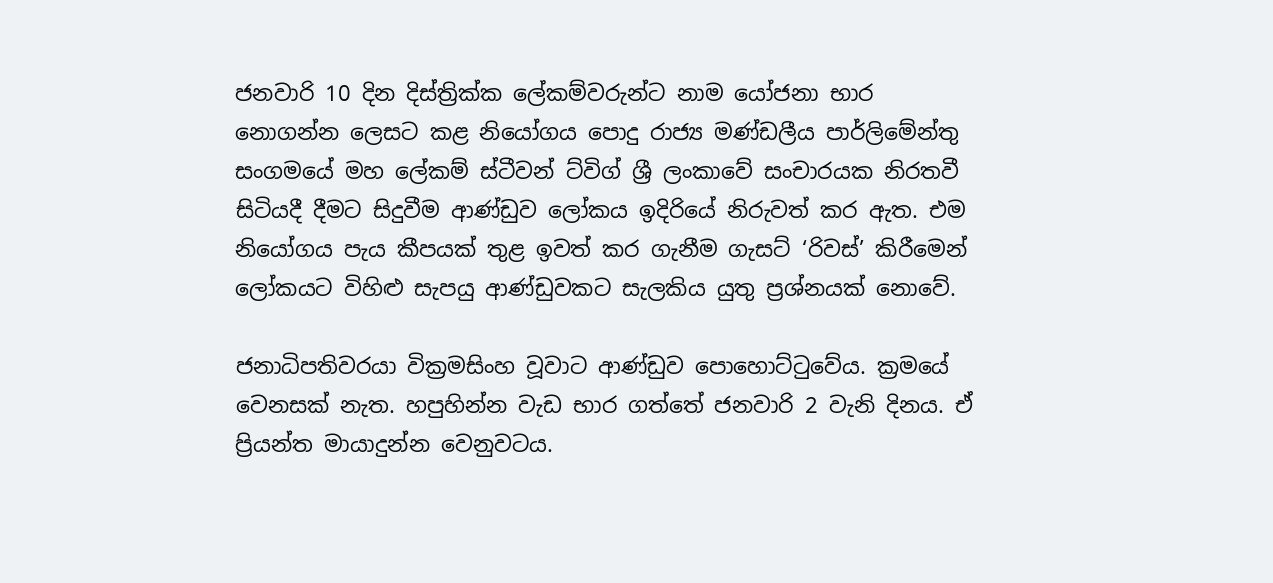ජනවාරි 10 දින දිස්ත්‍රික්ක ලේකම්වරුන්ට නාම යෝජනා භාර නොගන්න ලෙසට කළ නියෝගය පොදු රාජ්‍ය මණ්ඩලීය පාර්ලිමේන්තු සංගමයේ මහ ලේකම් ස්ටීවන් ට්විග් ශ්‍රී ලංකාවේ සංචාරයක නිරතවී සිටියදී දීමට සිදුවීම ආණ්ඩුව ලෝකය ඉදිරියේ නිරුවත් කර ඇත. එම නියෝගය පැය කීපයක් තුළ ඉවත් කර ගැනීම ගැසට් ‘රිවස්’ කිරීමෙන් ලෝකයට විහිළු සැපයු ආණ්ඩුවකට සැලකිය යුතු ප්‍රශ්නයක් නොවේ.

ජනාධිපතිවරයා වික්‍රමසිංහ වූවාට ආණ්ඩුව පොහොට්ටුවේය. ක්‍රමයේ වෙනසක් නැත. හපුහින්න වැඩ භාර ගත්තේ ජනවාරි 2 වැනි දිනය. ඒ ප්‍රියන්ත මායාදුන්න වෙනුවටය.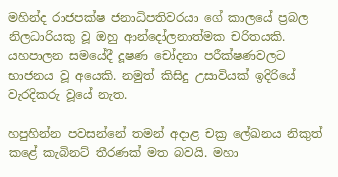මහින්ද රාජපක්ෂ ජනාධිපතිවරයා ගේ කාලයේ ප්‍රබල නිලධාරියකු වූ ඔහු ආන්දෝලනාත්මක චරිතයකි. යහපාලන සමයේදී දූෂණ චෝදනා පරීක්ෂණවලට භාජනය වූ අයෙකි. නමුත් කිසිදු උසාවියක් ඉදිරියේ වැරදිකරු වූයේ නැත.

හපුහින්න පවසන්නේ තමන් අදාළ චක්‍ර ලේඛනය නිකුත් කළේ කැබිනට් තීරණක් මත බවයි. මහා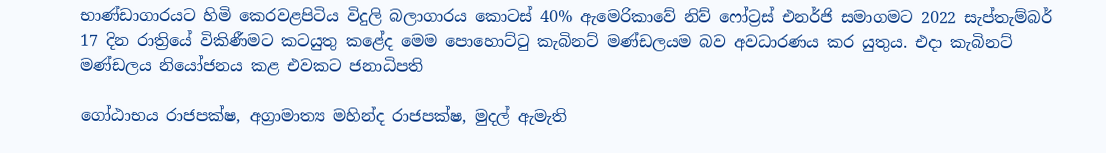භාණ්ඩාගාරයට හිමි කෙරවළපිටිය විදුලි බලාගාරය කොටස් 40% ඇමෙරිකාවේ නිව් ෆෝට්‍රස් එනර්ජි සමාගමට 2022 සැප්තැම්බර් 17 දින රාත්‍රියේ විකිණීමට කටයුතු කළේද මෙම පොහොට්ටු කැබිනට් මණ්ඩලයම බව අවධාරණය කර යුතුය. එදා කැබිනට් මණ්ඩලය නියෝජනය කළ එවකට ජනාධිපති

ගෝඨාභය රාජපක්ෂ, අග්‍රාමාත්‍ය මහින්ද රාජපක්ෂ, මුදල් ඇමැති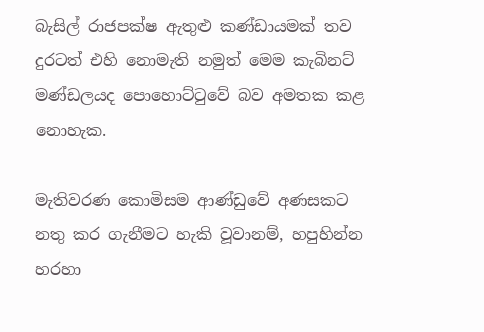බැසිල් රාජපක්ෂ ඇතුළු කණ්ඩායමක් තව දුරටත් එහි නොමැති නමුත් මෙම කැබිනට් මණ්ඩලයද පොහොට්ටුවේ බව අමතක කළ නොහැක.

මැතිවරණ කොමිසම ආණ්ඩුවේ අණසකට නතු කර ගැනීමට හැකි වූවානම්, හපුහින්න හරහා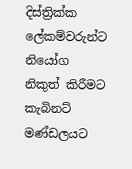දිස්ත්‍රික්ක ලේකම්වරුන්ට නියෝග නිකුත් කිරීමට කැබිනට් මණ්ඩලයට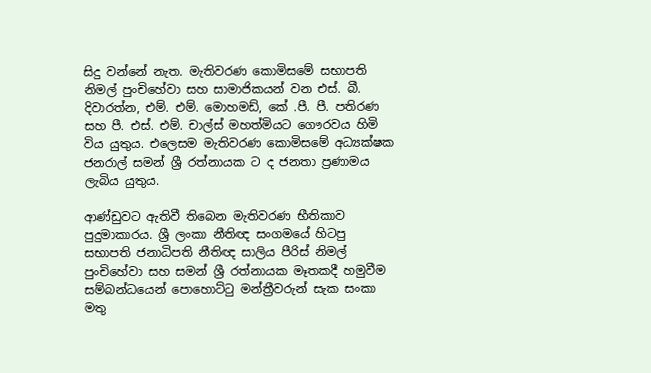සිදු වන්නේ නැත. මැතිවරණ කොමිසමේ සභාපති නිමල් පුංචිහේවා සහ සාමාජිකයන් වන එස්. බී. දිවාරත්න, එම්. එම්. මොහමඩ්, කේ .පී. පී. පතිරණ සහ පී. එස්. එම්. චාල්ස් මහත්මියට ගෞරවය හිමි විය යුතුය. එලෙසම මැතිවරණ කොමිසමේ අධ්‍යක්ෂක ජනරාල් සමන් ශ්‍රී රත්නායක ට ද ජනතා ප්‍රණාමය ලැබිය යුතුය.

ආණ්ඩුවට ඇතිවී තිබෙන මැතිවරණ භීතිකාව පුදුමාකාරය. ශ්‍රී ලංකා නීතිඥ සංගමයේ හිටපු සභාපති ජනාධිපති නීතිඥ සාලිය පීරිස් නිමල් පුංචිහේවා සහ සමන් ශ්‍රී රත්නායක මෑතකදී හමුවීම සම්බන්ධයෙන් පොහොට්ටු මන්ත්‍රීවරුන් සැක සංකා මතු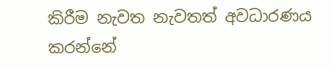කිරීම නැවත නැවතත් අවධාරණය කරන්නේ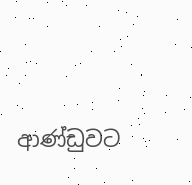ආණ්ඩුවට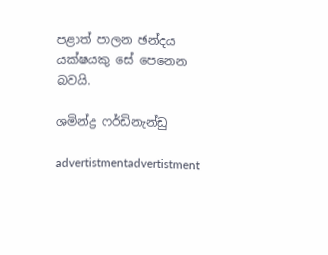පළාත් පාලන ඡන්දය යක්ෂයකු සේ පෙනෙන බවයි.

ශමින්ද්‍ර ෆර්ඩිනැන්ඩු

advertistmentadvertistment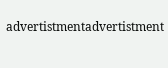advertistmentadvertistment